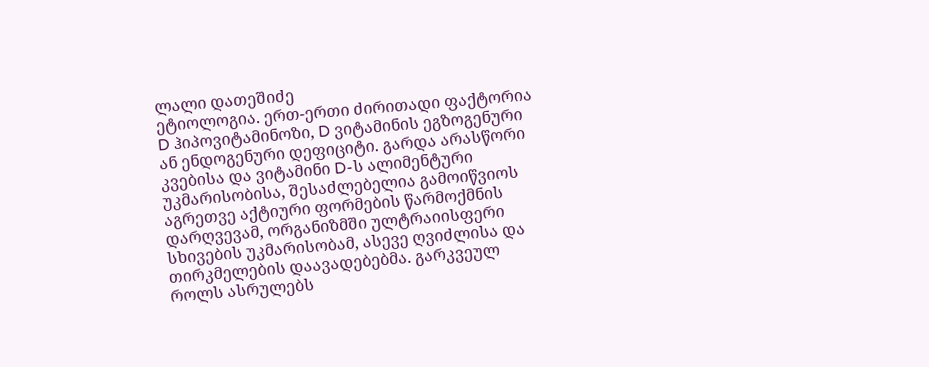ლალი დათეშიძე
ეტიოლოგია. ერთ-ერთი ძირითადი ფაქტორია D ჰიპოვიტამინოზი, D ვიტამინის ეგზოგენური ან ენდოგენური დეფიციტი. გარდა არასწორი კვებისა და ვიტამინი D-ს ალიმენტური უკმარისობისა, შესაძლებელია გამოიწვიოს აგრეთვე აქტიური ფორმების წარმოქმნის დარღვევამ, ორგანიზმში ულტრაიისფერი სხივების უკმარისობამ, ასევე ღვიძლისა და თირკმელების დაავადებებმა. გარკვეულ როლს ასრულებს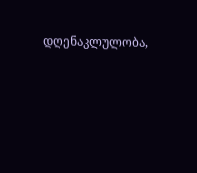დღენაკლულობა,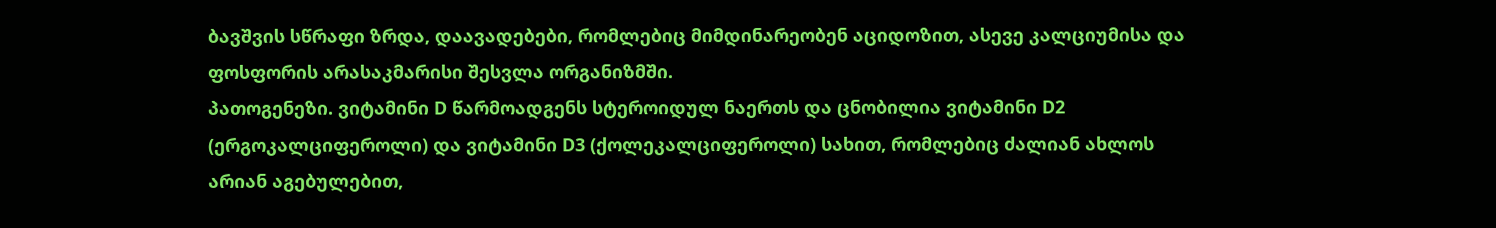ბავშვის სწრაფი ზრდა, დაავადებები, რომლებიც მიმდინარეობენ აციდოზით, ასევე კალციუმისა და ფოსფორის არასაკმარისი შესვლა ორგანიზმში.
პათოგენეზი. ვიტამინი D წარმოადგენს სტეროიდულ ნაერთს და ცნობილია ვიტამინი D2 (ერგოკალციფეროლი) და ვიტამინი D3 (ქოლეკალციფეროლი) სახით, რომლებიც ძალიან ახლოს არიან აგებულებით,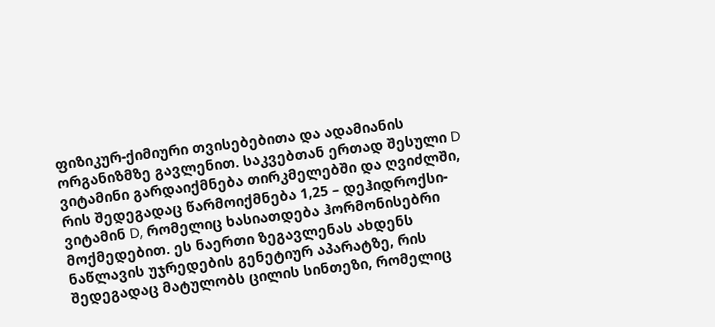ფიზიკურ-ქიმიური თვისებებითა და ადამიანის ორგანიზმზე გავლენით. საკვებთან ერთად შესული D ვიტამინი გარდაიქმნება თირკმელებში და ღვიძლში, რის შედეგადაც წარმოიქმნება 1,25 – დეჰიდროქსი-ვიტამინ D, რომელიც ხასიათდება ჰორმონისებრი მოქმედებით. ეს ნაერთი ზეგავლენას ახდენს ნაწლავის უჯრედების გენეტიურ აპარატზე, რის შედეგადაც მატულობს ცილის სინთეზი, რომელიც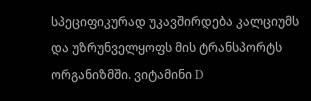სპეციფიკურად უკავშირდება კალციუმს და უზრუნველყოფს მის ტრანსპორტს ორგანიზმში. ვიტამინი D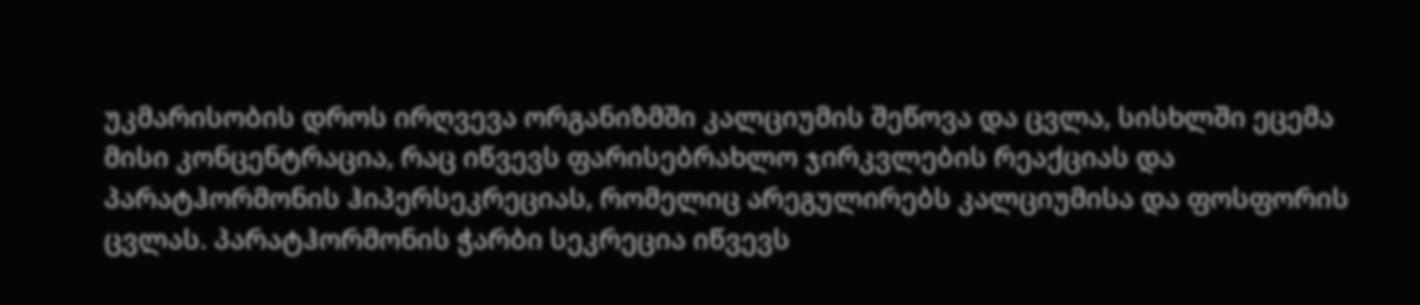უკმარისობის დროს ირღვევა ორგანიზმში კალციუმის შეწოვა და ცვლა, სისხლში ეცემა მისი კონცენტრაცია, რაც იწვევს ფარისებრახლო ჯირკვლების რეაქციას და პარატჰორმონის ჰიპერსეკრეციას, რომელიც არეგულირებს კალციუმისა და ფოსფორის ცვლას. პარატჰორმონის ჭარბი სეკრეცია იწვევს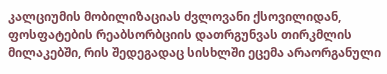კალციუმის მობილიზაციას ძვლოვანი ქსოვილიდან, ფოსფატების რეაბსორბციის დათრგუნვას თირკმლის მილაკებში, რის შედეგადაც სისხლში ეცემა არაორგანული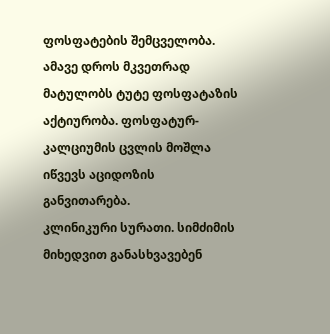ფოსფატების შემცველობა. ამავე დროს მკვეთრად მატულობს ტუტე ფოსფატაზის აქტიურობა. ფოსფატურ-კალციუმის ცვლის მოშლა იწვევს აციდოზის განვითარება.
კლინიკური სურათი. სიმძიმის მიხედვით განასხვავებენ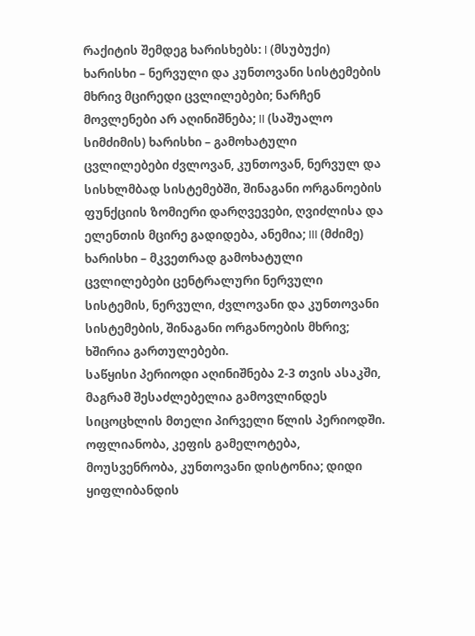რაქიტის შემდეგ ხარისხებს: I (მსუბუქი) ხარისხი – ნერვული და კუნთოვანი სისტემების მხრივ მცირედი ცვლილებები; ნარჩენ მოვლენები არ აღინიშნება; II (საშუალო სიმძიმის) ხარისხი – გამოხატული ცვლილებები ძვლოვან, კუნთოვან, ნერვულ და სისხლმბად სისტემებში, შინაგანი ორგანოების ფუნქციის ზომიერი დარღვევები, ღვიძლისა და ელენთის მცირე გადიდება, ანემია; III (მძიმე) ხარისხი – მკვეთრად გამოხატული ცვლილებები ცენტრალური ნერვული სისტემის, ნერვული, ძვლოვანი და კუნთოვანი სისტემების, შინაგანი ორგანოების მხრივ; ხშირია გართულებები.
საწყისი პერიოდი აღინიშნება 2-3 თვის ასაკში, მაგრამ შესაძლებელია გამოვლინდეს სიცოცხლის მთელი პირველი წლის პერიოდში. ოფლიანობა, კეფის გამელოტება, მოუსვენრობა, კუნთოვანი დისტონია; დიდი ყიფლიბანდის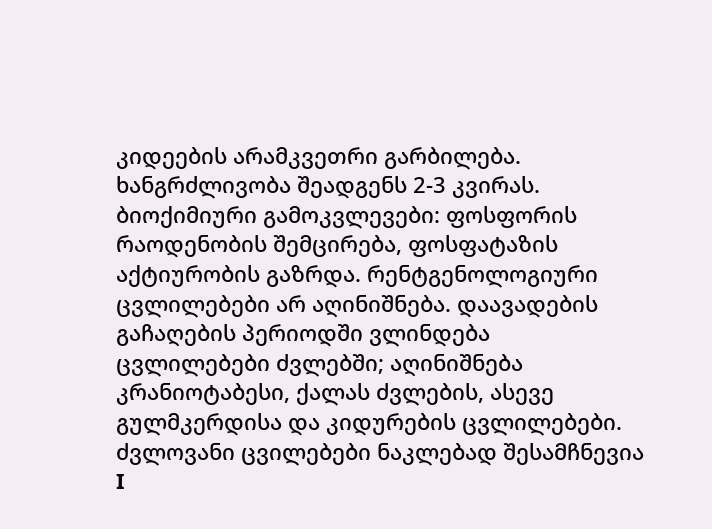კიდეების არამკვეთრი გარბილება. ხანგრძლივობა შეადგენს 2-3 კვირას. ბიოქიმიური გამოკვლევები: ფოსფორის რაოდენობის შემცირება, ფოსფატაზის აქტიურობის გაზრდა. რენტგენოლოგიური ცვლილებები არ აღინიშნება. დაავადების გაჩაღების პერიოდში ვლინდება ცვლილებები ძვლებში; აღინიშნება კრანიოტაბესი, ქალას ძვლების, ასევე გულმკერდისა და კიდურების ცვლილებები.
ძვლოვანი ცვილებები ნაკლებად შესამჩნევია I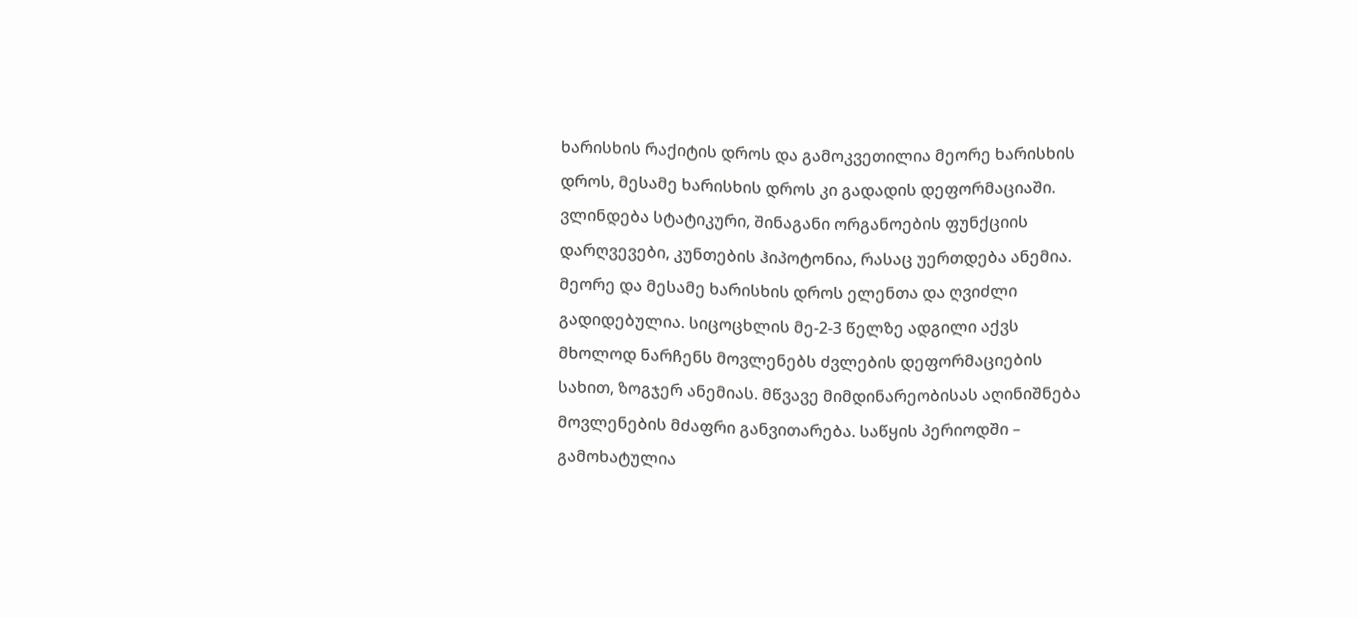ხარისხის რაქიტის დროს და გამოკვეთილია მეორე ხარისხის დროს, მესამე ხარისხის დროს კი გადადის დეფორმაციაში. ვლინდება სტატიკური, შინაგანი ორგანოების ფუნქციის დარღვევები, კუნთების ჰიპოტონია, რასაც უერთდება ანემია. მეორე და მესამე ხარისხის დროს ელენთა და ღვიძლი გადიდებულია. სიცოცხლის მე-2-3 წელზე ადგილი აქვს მხოლოდ ნარჩენს მოვლენებს ძვლების დეფორმაციების სახით, ზოგჯერ ანემიას. მწვავე მიმდინარეობისას აღინიშნება მოვლენების მძაფრი განვითარება. საწყის პერიოდში – გამოხატულია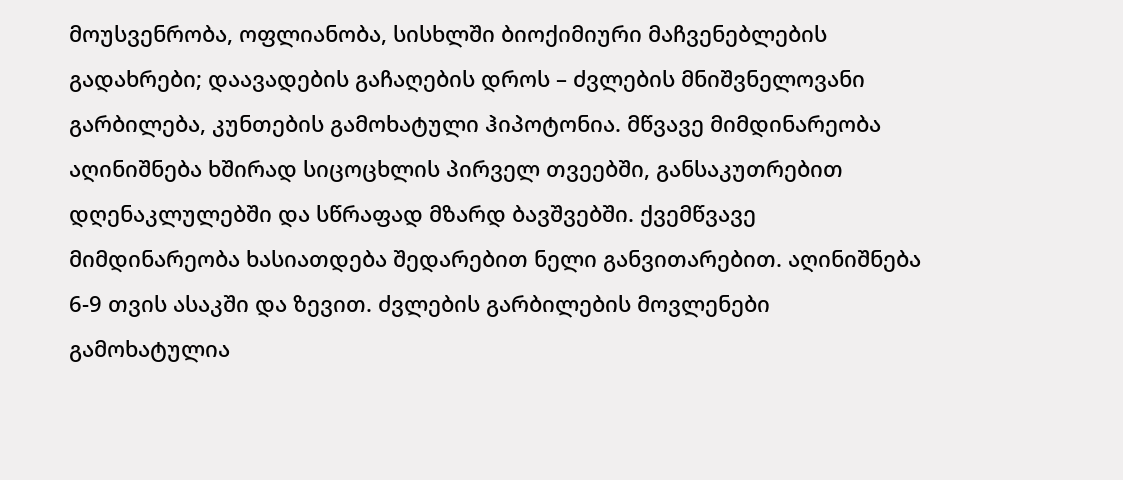მოუსვენრობა, ოფლიანობა, სისხლში ბიოქიმიური მაჩვენებლების გადახრები; დაავადების გაჩაღების დროს – ძვლების მნიშვნელოვანი გარბილება, კუნთების გამოხატული ჰიპოტონია. მწვავე მიმდინარეობა აღინიშნება ხშირად სიცოცხლის პირველ თვეებში, განსაკუთრებით დღენაკლულებში და სწრაფად მზარდ ბავშვებში. ქვემწვავე მიმდინარეობა ხასიათდება შედარებით ნელი განვითარებით. აღინიშნება 6-9 თვის ასაკში და ზევით. ძვლების გარბილების მოვლენები გამოხატულია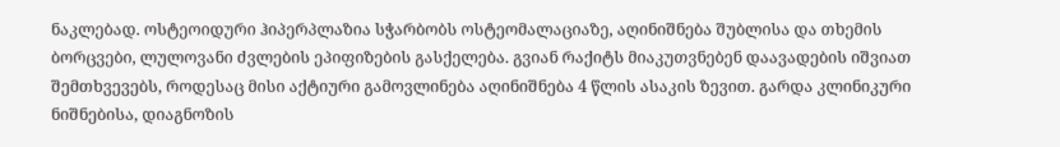ნაკლებად. ოსტეოიდური ჰიპერპლაზია სჭარბობს ოსტეომალაციაზე, აღინიშნება შუბლისა და თხემის ბორცვები, ლულოვანი ძვლების ეპიფიზების გასქელება. გვიან რაქიტს მიაკუთვნებენ დაავადების იშვიათ შემთხვევებს, როდესაც მისი აქტიური გამოვლინება აღინიშნება 4 წლის ასაკის ზევით. გარდა კლინიკური ნიშნებისა, დიაგნოზის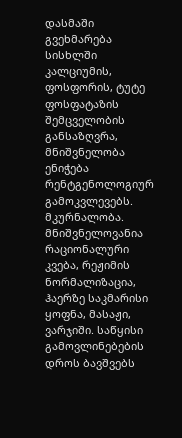დასმაში გვეხმარება სისხლში კალციუმის, ფოსფორის, ტუტე ფოსფატაზის შემცველობის განსაზღვრა, მნიშვნელობა ენიჭება რენტგენოლოგიურ გამოკვლევებს.
მკურნალობა. მნიშვნელოვანია რაციონალური კვება, რეჟიმის ნორმალიზაცია, ჰაერზე საკმარისი ყოფნა, მასაჟი, ვარჯიში. საწყისი გამოვლინებების დროს ბავშვებს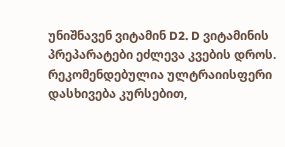უნიშნავენ ვიტამინ D2. D ვიტამინის პრეპარატები ეძლევა კვების დროს. რეკომენდებულია ულტრაიისფერი დასხივება კურსებით,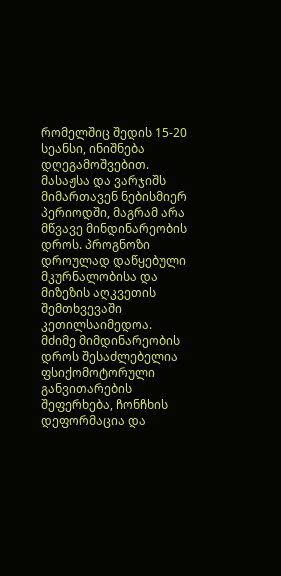რომელშიც შედის 15-20 სეანსი, ინიშნება დღეგამოშვებით. მასაჟსა და ვარჯიშს მიმართავენ ნებისმიერ პერიოდში, მაგრამ არა მწვავე მინდინარეობის დროს. პროგნოზი დროულად დაწყებული მკურნალობისა და მიზეზის აღკვეთის შემთხვევაში კეთილსაიმედოა. მძიმე მიმდინარეობის დროს შესაძლებელია ფსიქომოტორული განვითარების შეფერხება, ჩონჩხის დეფორმაცია და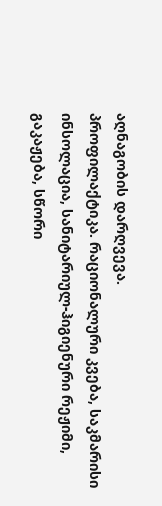აღნაგობის დარღვევა.
პროფილაქტიკა. რაციონალური კვება, საკმარისი ინსოლაცია, სანიტარიულ-ჰიგიენური რეჟიმი, გაკაჟება, სწორი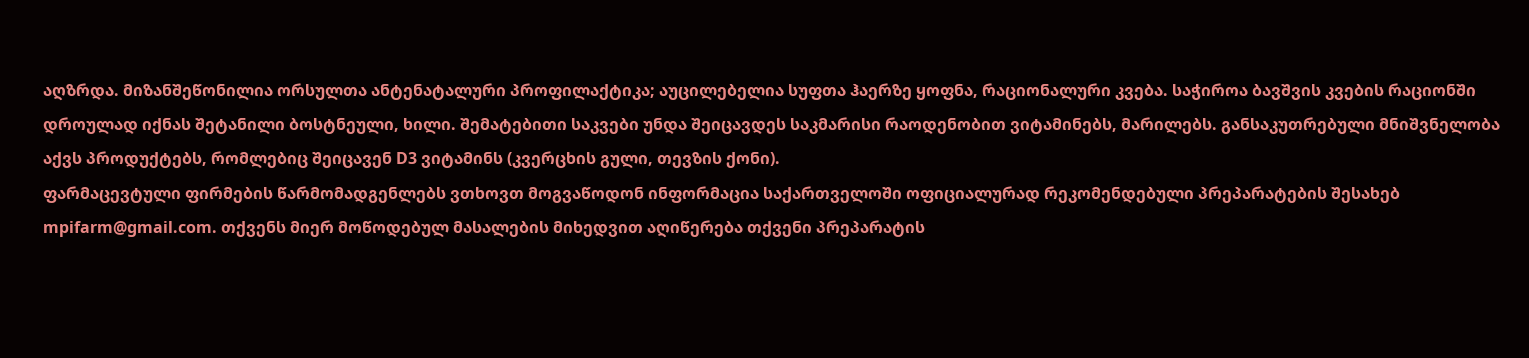აღზრდა. მიზანშეწონილია ორსულთა ანტენატალური პროფილაქტიკა; აუცილებელია სუფთა ჰაერზე ყოფნა, რაციონალური კვება. საჭიროა ბავშვის კვების რაციონში დროულად იქნას შეტანილი ბოსტნეული, ხილი. შემატებითი საკვები უნდა შეიცავდეს საკმარისი რაოდენობით ვიტამინებს, მარილებს. განსაკუთრებული მნიშვნელობა აქვს პროდუქტებს, რომლებიც შეიცავენ D3 ვიტამინს (კვერცხის გული, თევზის ქონი).
ფარმაცევტული ფირმების წარმომადგენლებს ვთხოვთ მოგვაწოდონ ინფორმაცია საქართველოში ოფიციალურად რეკომენდებული პრეპარატების შესახებ mpifarm@gmail.com. თქვენს მიერ მოწოდებულ მასალების მიხედვით აღიწერება თქვენი პრეპარატის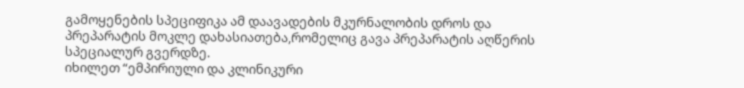გამოყენების სპეციფიკა ამ დაავადების მკურნალობის დროს და პრეპარატის მოკლე დახასიათება,რომელიც გავა პრეპარატის აღწერის სპეციალურ გვერდზე.
იხილეთ “ემპირიული და კლინიკური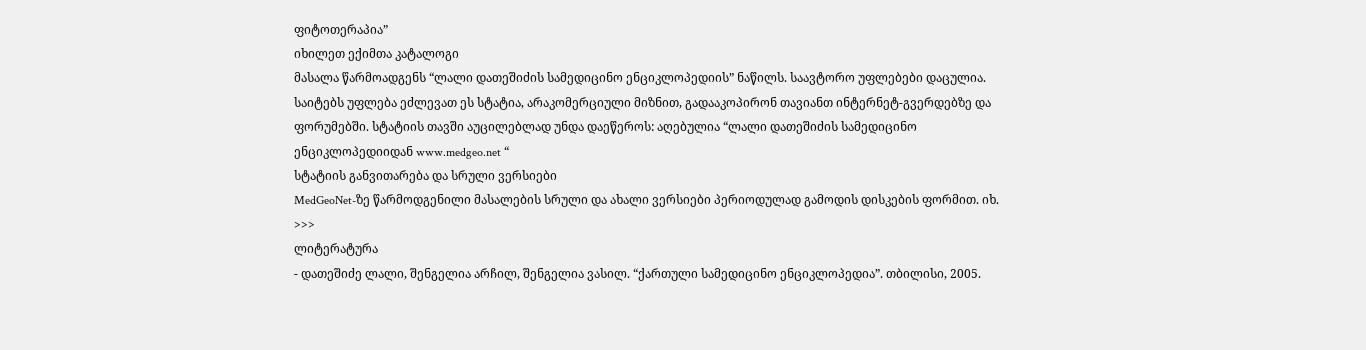ფიტოთერაპია”
იხილეთ ექიმთა კატალოგი
მასალა წარმოადგენს “ლალი დათეშიძის სამედიცინო ენციკლოპედიის” ნაწილს. საავტორო უფლებები დაცულია. საიტებს უფლება ეძლევათ ეს სტატია, არაკომერციული მიზნით, გადააკოპირონ თავიანთ ინტერნეტ-გვერდებზე და ფორუმებში. სტატიის თავში აუცილებლად უნდა დაეწეროს: აღებულია “ლალი დათეშიძის სამედიცინო ენციკლოპედიიდან www.medgeo.net “
სტატიის განვითარება და სრული ვერსიები
MedGeoNet-ზე წარმოდგენილი მასალების სრული და ახალი ვერსიები პერიოდულად გამოდის დისკების ფორმით. იხ. >>>
ლიტერატურა
- დათეშიძე ლალი, შენგელია არჩილ, შენგელია ვასილ. “ქართული სამედიცინო ენციკლოპედია”. თბილისი, 2005.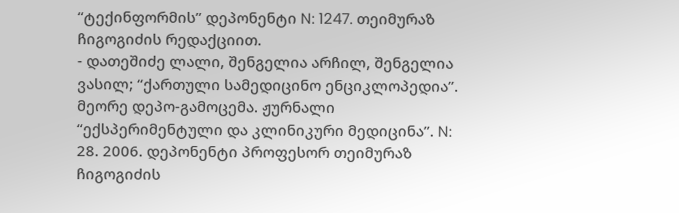“ტექინფორმის” დეპონენტი N: 1247. თეიმურაზ ჩიგოგიძის რედაქციით.
- დათეშიძე ლალი, შენგელია არჩილ, შენგელია ვასილ; “ქართული სამედიცინო ენციკლოპედია”. მეორე დეპო-გამოცემა. ჟურნალი “ექსპერიმენტული და კლინიკური მედიცინა”. N: 28. 2006. დეპონენტი პროფესორ თეიმურაზ ჩიგოგიძის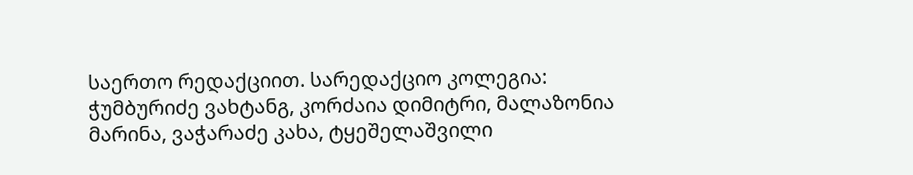საერთო რედაქციით. სარედაქციო კოლეგია: ჭუმბურიძე ვახტანგ, კორძაია დიმიტრი, მალაზონია მარინა, ვაჭარაძე კახა, ტყეშელაშვილი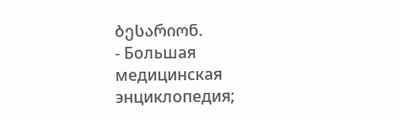ბესარიონ.
- Большая медицинская энциклопедия;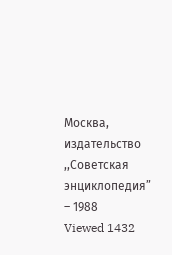Москва, издательство ,,Советская энциклопедия” – 1988
Viewed 1432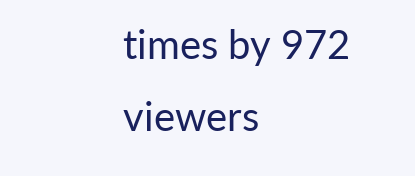times by 972 viewers